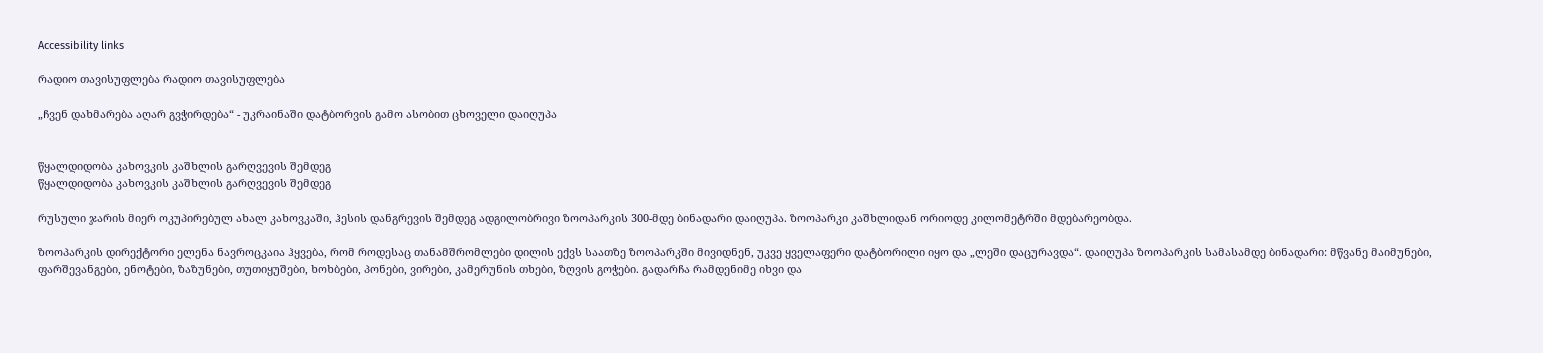Accessibility links

რადიო თავისუფლება რადიო თავისუფლება

„ჩვენ დახმარება აღარ გვჭირდება“ - უკრაინაში დატბორვის გამო ასობით ცხოველი დაიღუპა


წყალდიდობა კახოვკის კაშხლის გარღვევის შემდეგ
წყალდიდობა კახოვკის კაშხლის გარღვევის შემდეგ

რუსული ჯარის მიერ ოკუპირებულ ახალ კახოვკაში, ჰესის დანგრევის შემდეგ ადგილობრივი ზოოპარკის 300-მდე ბინადარი დაიღუპა. ზოოპარკი კაშხლიდან ორიოდე კილომეტრში მდებარეობდა.

ზოოპარკის დირექტორი ელენა ნავროცკაია ჰყვება, რომ როდესაც თანამშრომლები დილის ექვს საათზე ზოოპარკში მივიდნენ, უკვე ყველაფერი დატბორილი იყო და „ლეში დაცურავდა“. დაიღუპა ზოოპარკის სამასამდე ბინადარი: მწვანე მაიმუნები, ფარშევანგები, ენოტები, ზაზუნები, თუთიყუშები, ხოხბები, პონები, ვირები, კამერუნის თხები, ზღვის გოჭები. გადარჩა რამდენიმე იხვი და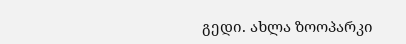გედი. ახლა ზოოპარკი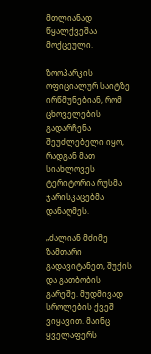მთლიანად წყალქვეშაა მოქცეული.

ზოოპარკის ოფიციალურ საიტზე ირწმუნებიან, რომ ცხოველების გადარჩენა შეუძლებელი იყო, რადგან მათ სიახლოვეს ტერიტორია რუსმა ჯარისკაცებმა დანაღმეს.

„ძალიან მძიმე ზამთარი გადავიტანეთ, შუქის და გათბობის გარეშე. მუდმივად სროლების ქვეშ ვიყავით. მაინც ყველაფერს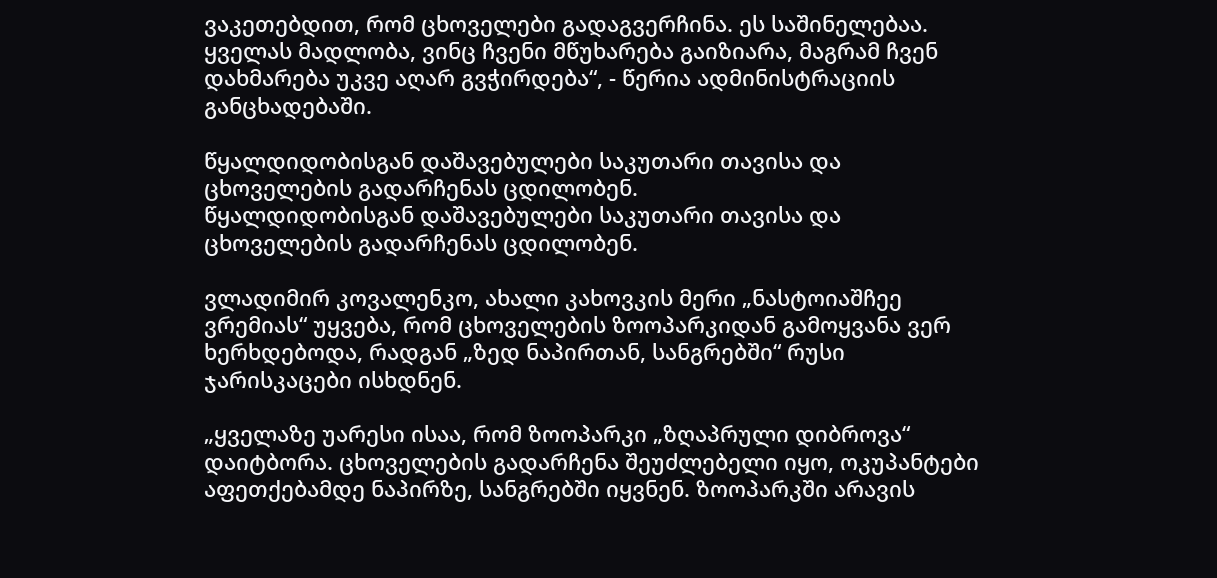ვაკეთებდით, რომ ცხოველები გადაგვერჩინა. ეს საშინელებაა. ყველას მადლობა, ვინც ჩვენი მწუხარება გაიზიარა, მაგრამ ჩვენ დახმარება უკვე აღარ გვჭირდება“, - წერია ადმინისტრაციის განცხადებაში.

წყალდიდობისგან დაშავებულები საკუთარი თავისა და ცხოველების გადარჩენას ცდილობენ.
წყალდიდობისგან დაშავებულები საკუთარი თავისა და ცხოველების გადარჩენას ცდილობენ.

ვლადიმირ კოვალენკო, ახალი კახოვკის მერი „ნასტოიაშჩეე ვრემიას“ უყვება, რომ ცხოველების ზოოპარკიდან გამოყვანა ვერ ხერხდებოდა, რადგან „ზედ ნაპირთან, სანგრებში“ რუსი ჯარისკაცები ისხდნენ.

„ყველაზე უარესი ისაა, რომ ზოოპარკი „ზღაპრული დიბროვა“ დაიტბორა. ცხოველების გადარჩენა შეუძლებელი იყო, ოკუპანტები აფეთქებამდე ნაპირზე, სანგრებში იყვნენ. ზოოპარკში არავის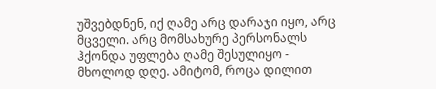უშვებდნენ, იქ ღამე არც დარაჯი იყო, არც მცველი. არც მომსახურე პერსონალს ჰქონდა უფლება ღამე შესულიყო - მხოლოდ დღე. ამიტომ, როცა დილით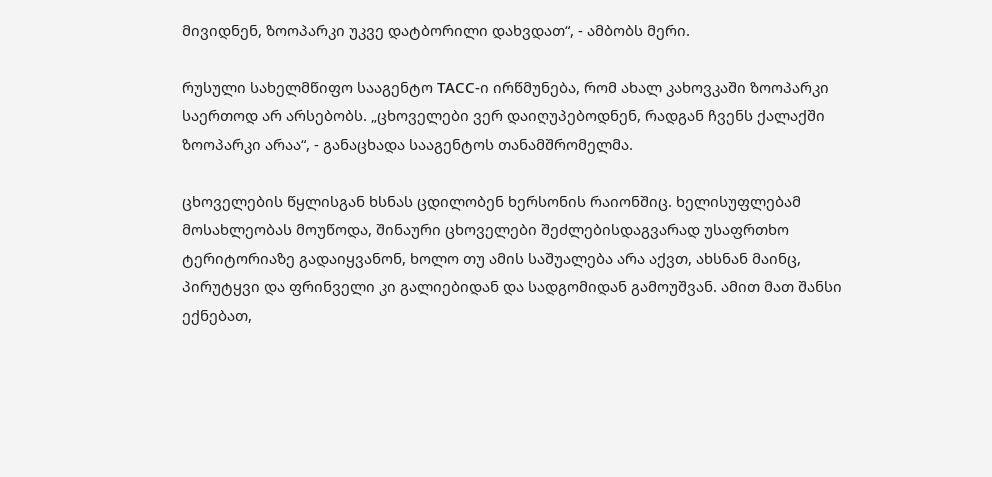მივიდნენ, ზოოპარკი უკვე დატბორილი დახვდათ“, - ამბობს მერი.

რუსული სახელმწიფო სააგენტო ТАСС-ი ირწმუნება, რომ ახალ კახოვკაში ზოოპარკი საერთოდ არ არსებობს. „ცხოველები ვერ დაიღუპებოდნენ, რადგან ჩვენს ქალაქში ზოოპარკი არაა“, - განაცხადა სააგენტოს თანამშრომელმა.

ცხოველების წყლისგან ხსნას ცდილობენ ხერსონის რაიონშიც. ხელისუფლებამ მოსახლეობას მოუწოდა, შინაური ცხოველები შეძლებისდაგვარად უსაფრთხო ტერიტორიაზე გადაიყვანონ, ხოლო თუ ამის საშუალება არა აქვთ, ახსნან მაინც, პირუტყვი და ფრინველი კი გალიებიდან და სადგომიდან გამოუშვან. ამით მათ შანსი ექნებათ,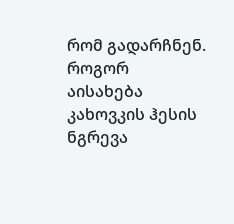რომ გადარჩნენ. როგორ აისახება კახოვკის ჰესის ნგრევა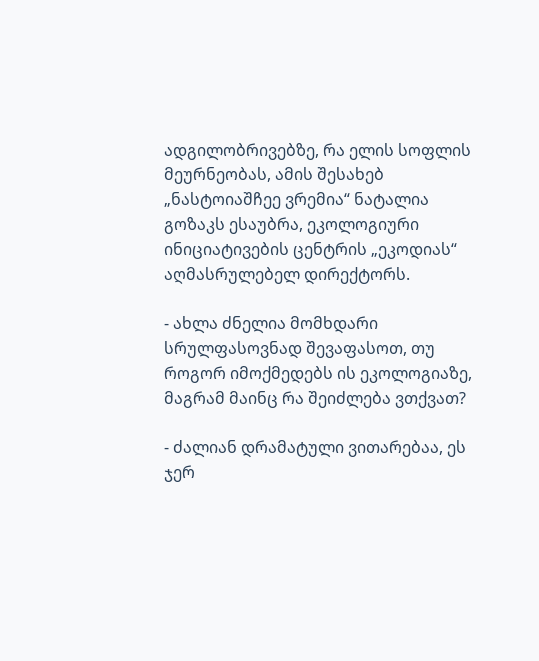ადგილობრივებზე, რა ელის სოფლის მეურნეობას, ამის შესახებ „ნასტოიაშჩეე ვრემია“ ნატალია გოზაკს ესაუბრა, ეკოლოგიური ინიციატივების ცენტრის „ეკოდიას“ აღმასრულებელ დირექტორს.

- ახლა ძნელია მომხდარი სრულფასოვნად შევაფასოთ, თუ როგორ იმოქმედებს ის ეკოლოგიაზე, მაგრამ მაინც რა შეიძლება ვთქვათ?

- ძალიან დრამატული ვითარებაა, ეს ჯერ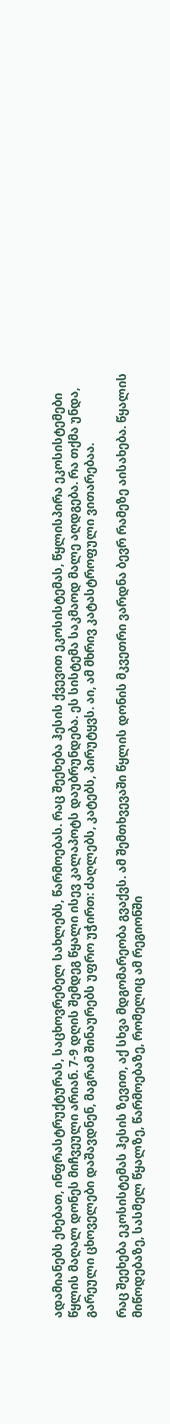ადამიანებს ეხებათ, ინფრასტრუქტურას, საცხოვრებელ სახლებს, წარმოებას. რაც შეეხება ჰესის ქვევით ეკოსისტემას, წყლისპირა ეკოსისტემები წყლის მაღალ დონეს მიჩვეული არიან. 7-9 დღის შემდეგ წყალი ისევ კალაპოტს დაუბრუნდება. ეს სისტემა საკმაოდ მალე აღდგება. რა თქმა უნდა, გარეული ცხოველები დაშავდნენ, მაგრამ შინაურებს უფრო უჭირთ: ძაღლებს, კატებს, პირუტყვს. აი, ამ მხრივ კატასტროფული ვითარებაა.

რაც შეეხება ეკოსისტემას ჰესის ზევით, აქ სხვა მდგომარეობა გვაქვს. ამ შემთხვევაში წყლის დონის მკვეთრი ვარდნა ბევრ რამეზე აისახება. წყალის მიწოდებაზე, სასმელ წყალზე, წარმოებაზე, რომელიც ამ რეგიონში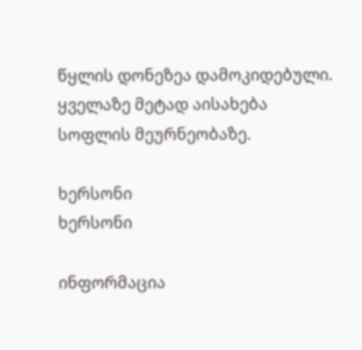წყლის დონეზეა დამოკიდებული. ყველაზე მეტად აისახება სოფლის მეურნეობაზე.

ხერსონი
ხერსონი

ინფორმაცია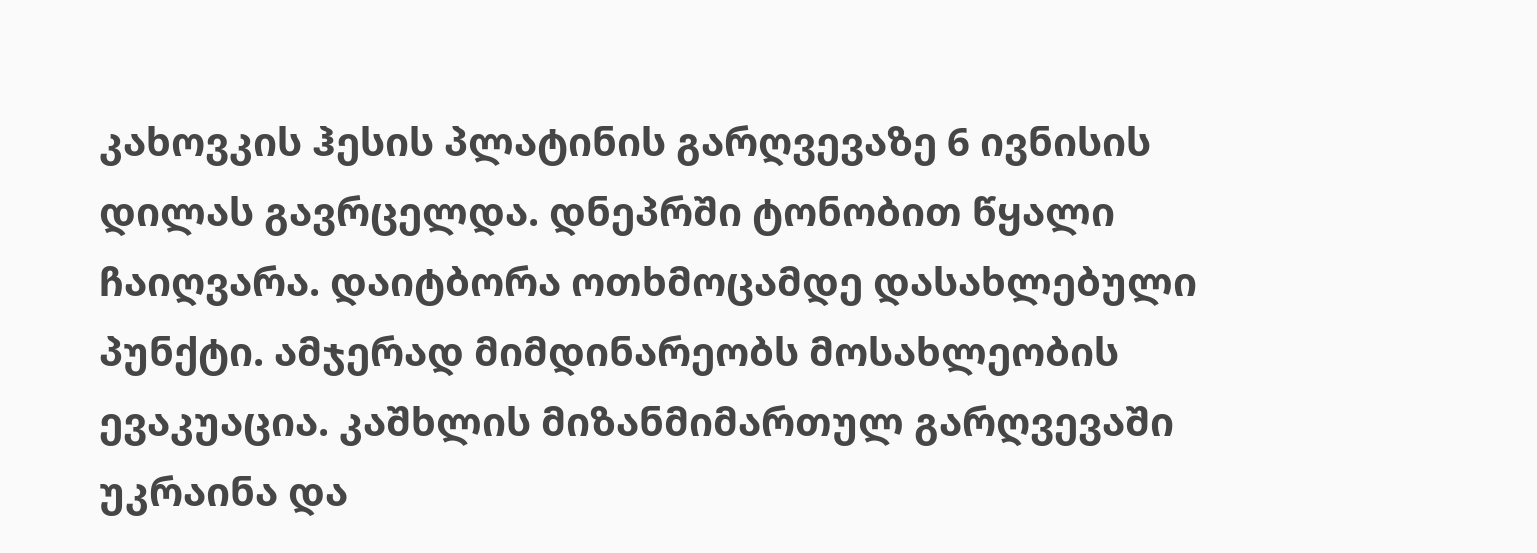კახოვკის ჰესის პლატინის გარღვევაზე 6 ივნისის დილას გავრცელდა. დნეპრში ტონობით წყალი ჩაიღვარა. დაიტბორა ოთხმოცამდე დასახლებული პუნქტი. ამჯერად მიმდინარეობს მოსახლეობის ევაკუაცია. კაშხლის მიზანმიმართულ გარღვევაში უკრაინა და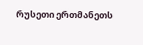რუსეთი ერთმანეთს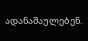ადანაშაულებენ.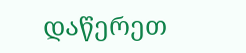დაწერეთ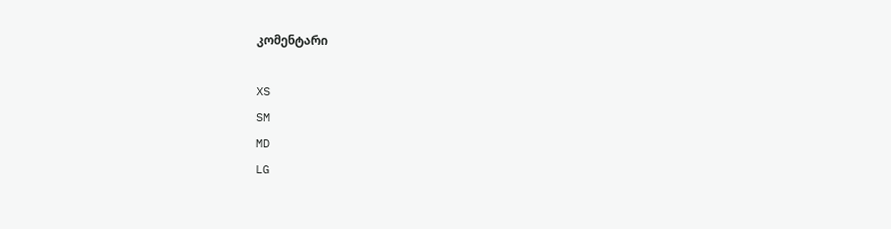კომენტარი

XS
SM
MD
LG